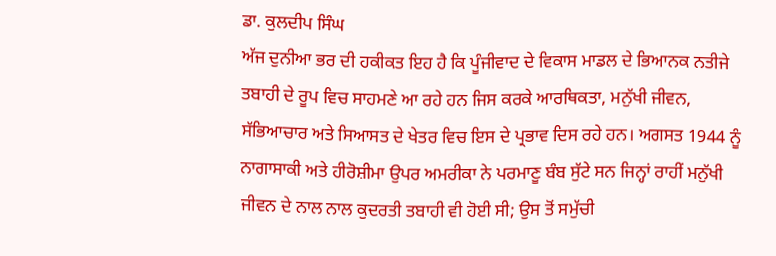ਡਾ. ਕੁਲਦੀਪ ਸਿੰਘ
ਅੱਜ ਦੁਨੀਆ ਭਰ ਦੀ ਹਕੀਕਤ ਇਹ ਹੈ ਕਿ ਪੂੰਜੀਵਾਦ ਦੇ ਵਿਕਾਸ ਮਾਡਲ ਦੇ ਭਿਆਨਕ ਨਤੀਜੇ ਤਬਾਹੀ ਦੇ ਰੂਪ ਵਿਚ ਸਾਹਮਣੇ ਆ ਰਹੇ ਹਨ ਜਿਸ ਕਰਕੇ ਆਰਥਿਕਤਾ, ਮਨੁੱਖੀ ਜੀਵਨ, ਸੱਭਿਆਚਾਰ ਅਤੇ ਸਿਆਸਤ ਦੇ ਖੇਤਰ ਵਿਚ ਇਸ ਦੇ ਪ੍ਰਭਾਵ ਦਿਸ ਰਹੇ ਹਨ। ਅਗਸਤ 1944 ਨੂੰ ਨਾਗਾਸਾਕੀ ਅਤੇ ਹੀਰੋਸ਼ੀਮਾ ਉਪਰ ਅਮਰੀਕਾ ਨੇ ਪਰਮਾਣੂ ਬੰਬ ਸੁੱਟੇ ਸਨ ਜਿਨ੍ਹਾਂ ਰਾਹੀਂ ਮਨੁੱਖੀ ਜੀਵਨ ਦੇ ਨਾਲ ਨਾਲ ਕੁਦਰਤੀ ਤਬਾਹੀ ਵੀ ਹੋਈ ਸੀ; ਉਸ ਤੋਂ ਸਮੁੱਚੀ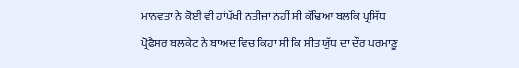ਮਾਨਵਤਾ ਨੇ ਕੋਈ ਵੀ ਹਾਂਪੱਖੀ ਨਤੀਜਾ ਨਹੀਂ ਸੀ ਕੱਢਿਆ ਬਲਕਿ ਪ੍ਰਸਿੱਧ ਪ੍ਰੋਫੈਸਰ ਬਲਕੇਟ ਨੇ ਬਾਅਦ ਵਿਚ ਕਿਹਾ ਸੀ ਕਿ ਸੀਤ ਯੁੱਧ ਦਾ ਦੌਰ ਪਰਮਾਣੂ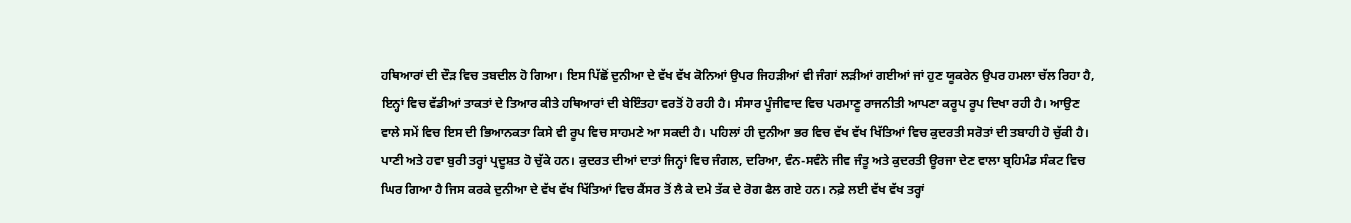ਹਥਿਆਰਾਂ ਦੀ ਦੌੜ ਵਿਚ ਤਬਦੀਲ ਹੋ ਗਿਆ। ਇਸ ਪਿੱਛੋਂ ਦੁਨੀਆ ਦੇ ਵੱਖ ਵੱਖ ਕੋਨਿਆਂ ਉਪਰ ਜਿਹੜੀਆਂ ਵੀ ਜੰਗਾਂ ਲੜੀਆਂ ਗਈਆਂ ਜਾਂ ਹੁਣ ਯੂਕਰੇਨ ਉਪਰ ਹਮਲਾ ਚੱਲ ਰਿਹਾ ਹੈ, ਇਨ੍ਹਾਂ ਵਿਚ ਵੱਡੀਆਂ ਤਾਕਤਾਂ ਦੇ ਤਿਆਰ ਕੀਤੇ ਹਥਿਆਰਾਂ ਦੀ ਬੇਇੰਤਹਾ ਵਰਤੋਂ ਹੋ ਰਹੀ ਹੈ। ਸੰਸਾਰ ਪੂੰਜੀਵਾਦ ਵਿਚ ਪਰਮਾਣੂ ਰਾਜਨੀਤੀ ਆਪਣਾ ਕਰੂਪ ਰੂਪ ਦਿਖਾ ਰਹੀ ਹੈ। ਆਉਣ ਵਾਲੇ ਸਮੇਂ ਵਿਚ ਇਸ ਦੀ ਭਿਆਨਕਤਾ ਕਿਸੇ ਵੀ ਰੂਪ ਵਿਚ ਸਾਹਮਣੇ ਆ ਸਕਦੀ ਹੈ। ਪਹਿਲਾਂ ਹੀ ਦੁਨੀਆ ਭਰ ਵਿਚ ਵੱਖ ਵੱਖ ਖਿੱਤਿਆਂ ਵਿਚ ਕੁਦਰਤੀ ਸਰੋਤਾਂ ਦੀ ਤਬਾਹੀ ਹੋ ਚੁੱਕੀ ਹੈ। ਪਾਣੀ ਅਤੇ ਹਵਾ ਬੁਰੀ ਤਰ੍ਹਾਂ ਪ੍ਰਦੂਸ਼ਤ ਹੋ ਚੁੱਕੇ ਹਨ। ਕੁਦਰਤ ਦੀਆਂ ਦਾਤਾਂ ਜਿਨ੍ਹਾਂ ਵਿਚ ਜੰਗਲ, ਦਰਿਆ, ਵੰਨ-ਸਵੰਨੇ ਜੀਵ ਜੰਤੂ ਅਤੇ ਕੁਦਰਤੀ ਊਰਜਾ ਦੇਣ ਵਾਲਾ ਬ੍ਰਹਿਮੰਡ ਸੰਕਟ ਵਿਚ ਘਿਰ ਗਿਆ ਹੈ ਜਿਸ ਕਰਕੇ ਦੁਨੀਆ ਦੇ ਵੱਖ ਵੱਖ ਖਿੱਤਿਆਂ ਵਿਚ ਕੈਂਸਰ ਤੋਂ ਲੈ ਕੇ ਦਮੇ ਤੱਕ ਦੇ ਰੋਗ ਫੈਲ ਗਏ ਹਨ। ਨਫ਼ੇ ਲਈ ਵੱਖ ਵੱਖ ਤਰ੍ਹਾਂ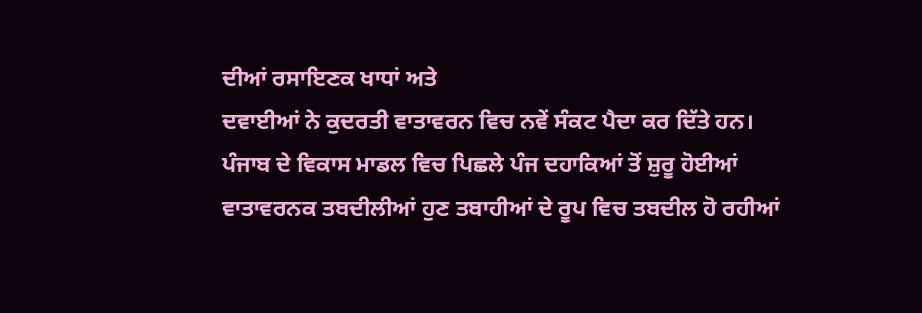ਦੀਆਂ ਰਸਾਇਣਕ ਖਾਧਾਂ ਅਤੇ
ਦਵਾਈਆਂ ਨੇ ਕੁਦਰਤੀ ਵਾਤਾਵਰਨ ਵਿਚ ਨਵੇਂ ਸੰਕਟ ਪੈਦਾ ਕਰ ਦਿੱਤੇ ਹਨ।
ਪੰਜਾਬ ਦੇ ਵਿਕਾਸ ਮਾਡਲ ਵਿਚ ਪਿਛਲੇ ਪੰਜ ਦਹਾਕਿਆਂ ਤੋਂ ਸ਼ੁਰੂ ਹੋਈਆਂ ਵਾਤਾਵਰਨਕ ਤਬਦੀਲੀਆਂ ਹੁਣ ਤਬਾਹੀਆਂ ਦੇ ਰੂਪ ਵਿਚ ਤਬਦੀਲ ਹੋ ਰਹੀਆਂ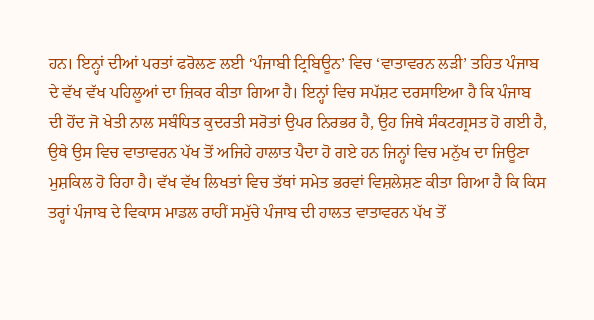ਹਨ। ਇਨ੍ਹਾਂ ਦੀਆਂ ਪਰਤਾਂ ਫਰੋਲਣ ਲਈ ‘ਪੰਜਾਬੀ ਟ੍ਰਿਬਿਊਨ’ ਵਿਚ ‘ਵਾਤਾਵਰਨ ਲੜੀ’ ਤਹਿਤ ਪੰਜਾਬ ਦੇ ਵੱਖ ਵੱਖ ਪਹਿਲੂਆਂ ਦਾ ਜ਼ਿਕਰ ਕੀਤਾ ਗਿਆ ਹੈ। ਇਨ੍ਹਾਂ ਵਿਚ ਸਪੱਸ਼ਟ ਦਰਸਾਇਆ ਹੈ ਕਿ ਪੰਜਾਬ ਦੀ ਹੋਂਦ ਜੋ ਖੇਤੀ ਨਾਲ ਸਬੰਧਿਤ ਕੁਦਰਤੀ ਸਰੋਤਾਂ ਉਪਰ ਨਿਰਭਰ ਹੈ, ਉਹ ਜਿਥੇ ਸੰਕਟਗ੍ਰਸਤ ਹੋ ਗਈ ਹੈ, ਉਥੇ ਉਸ ਵਿਚ ਵਾਤਾਵਰਨ ਪੱਖ ਤੋਂ ਅਜਿਹੇ ਹਾਲਾਤ ਪੈਦਾ ਹੋ ਗਏ ਹਨ ਜਿਨ੍ਹਾਂ ਵਿਚ ਮਨੁੱਖ ਦਾ ਜਿਊਣਾ ਮੁਸ਼ਕਿਲ ਹੋ ਰਿਹਾ ਹੈ। ਵੱਖ ਵੱਖ ਲਿਖਤਾਂ ਵਿਚ ਤੱਥਾਂ ਸਮੇਤ ਭਰਵਾਂ ਵਿਸ਼ਲੇਸ਼ਣ ਕੀਤਾ ਗਿਆ ਹੈ ਕਿ ਕਿਸ ਤਰ੍ਹਾਂ ਪੰਜਾਬ ਦੇ ਵਿਕਾਸ ਮਾਡਲ ਰਾਹੀਂ ਸਮੁੱਚੇ ਪੰਜਾਬ ਦੀ ਹਾਲਤ ਵਾਤਾਵਰਨ ਪੱਖ ਤੋਂ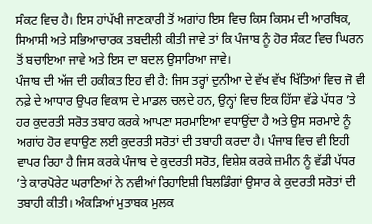ਸੰਕਟ ਵਿਚ ਹੈ। ਇਸ ਹਾਂਪੱਖੀ ਜਾਣਕਾਰੀ ਤੋਂ ਅਗਾਂਹ ਇਸ ਵਿਚ ਕਿਸ ਕਿਸਮ ਦੀ ਆਰਥਿਕ, ਸਿਆਸੀ ਅਤੇ ਸਭਿਆਚਾਰਕ ਤਬਦੀਲੀ ਕੀਤੀ ਜਾਵੇ ਤਾਂ ਕਿ ਪੰਜਾਬ ਨੂੰ ਹੋਰ ਸੰਕਟ ਵਿਚ ਘਿਰਨ ਤੋਂ ਬਚਾਇਆ ਜਾਵੇ ਅਤੇ ਇਸ ਦਾ ਬਦਲ ਉਸਾਰਿਆ ਜਾਵੇ।
ਪੰਜਾਬ ਦੀ ਅੱਜ ਦੀ ਹਕੀਕਤ ਇਹ ਵੀ ਹੈ: ਜਿਸ ਤਰ੍ਹਾਂ ਦੁਨੀਆ ਦੇ ਵੱਖ ਵੱਖ ਖਿੱਤਿਆਂ ਵਿਚ ਜੋ ਵੀ ਨਫ਼ੇ ਦੇ ਆਧਾਰ ਉਪਰ ਵਿਕਾਸ ਦੇ ਮਾਡਲ ਚਲਦੇ ਹਨ, ਉਨ੍ਹਾਂ ਵਿਚ ਇਕ ਹਿੱਸਾ ਵੱਡੇ ਪੱਧਰ ’ਤੇ ਹਰ ਕੁਦਰਤੀ ਸਰੋਤ ਤਬਾਹ ਕਰਕੇ ਆਪਣਾ ਸਰਮਾਇਆ ਵਧਾਉਂਦਾ ਹੈ ਅਤੇ ਉਸ ਸਰਮਾਏ ਨੂੰ ਅਗਾਂਹ ਹੋਰ ਵਧਾਉਣ ਲਈ ਕੁਦਰਤੀ ਸਰੋਤਾਂ ਦੀ ਤਬਾਹੀ ਕਰਦਾ ਹੈ। ਪੰਜਾਬ ਵਿਚ ਵੀ ਇਹੀ ਵਾਪਰ ਰਿਹਾ ਹੈ ਜਿਸ ਕਰਕੇ ਪੰਜਾਬ ਦੇ ਕੁਦਰਤੀ ਸਰੋਤ, ਵਿਸ਼ੇਸ਼ ਕਰਕੇ ਜ਼ਮੀਨ ਨੂੰ ਵੱਡੀ ਪੱਧਰ ’ਤੇ ਕਾਰਪੋਰੇਟ ਘਰਾਣਿਆਂ ਨੇ ਨਵੀਆਂ ਰਿਹਾਇਸ਼ੀ ਬਿਲਡਿੰਗਾਂ ਉਸਾਰ ਕੇ ਕੁਦਰਤੀ ਸਰੋਤਾਂ ਦੀ ਤਬਾਹੀ ਕੀਤੀ। ਅੰਕੜਿਆਂ ਮੁਤਾਬਕ ਮੁਲਕ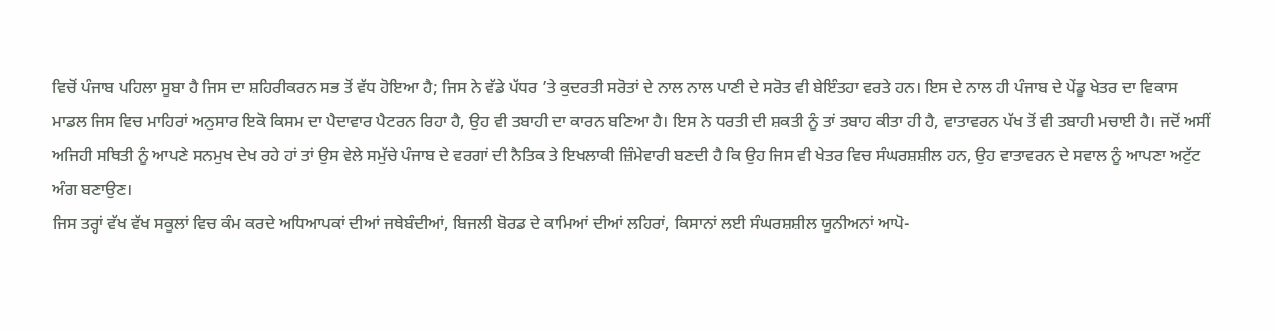ਵਿਚੋਂ ਪੰਜਾਬ ਪਹਿਲਾ ਸੂਬਾ ਹੈ ਜਿਸ ਦਾ ਸ਼ਹਿਰੀਕਰਨ ਸਭ ਤੋਂ ਵੱਧ ਹੋਇਆ ਹੈ; ਜਿਸ ਨੇ ਵੱਡੇ ਪੱਧਰ ’ਤੇ ਕੁਦਰਤੀ ਸਰੋਤਾਂ ਦੇ ਨਾਲ ਨਾਲ ਪਾਣੀ ਦੇ ਸਰੋਤ ਵੀ ਬੇਇੰਤਹਾ ਵਰਤੇ ਹਨ। ਇਸ ਦੇ ਨਾਲ ਹੀ ਪੰਜਾਬ ਦੇ ਪੇਂਡੂ ਖੇਤਰ ਦਾ ਵਿਕਾਸ ਮਾਡਲ ਜਿਸ ਵਿਚ ਮਾਹਿਰਾਂ ਅਨੁਸਾਰ ਇਕੋ ਕਿਸਮ ਦਾ ਪੈਦਾਵਾਰ ਪੈਟਰਨ ਰਿਹਾ ਹੈ, ਉਹ ਵੀ ਤਬਾਹੀ ਦਾ ਕਾਰਨ ਬਣਿਆ ਹੈ। ਇਸ ਨੇ ਧਰਤੀ ਦੀ ਸ਼ਕਤੀ ਨੂੰ ਤਾਂ ਤਬਾਹ ਕੀਤਾ ਹੀ ਹੈ, ਵਾਤਾਵਰਨ ਪੱਖ ਤੋਂ ਵੀ ਤਬਾਹੀ ਮਚਾਈ ਹੈ। ਜਦੋਂ ਅਸੀਂ ਅਜਿਹੀ ਸਥਿਤੀ ਨੂੰ ਆਪਣੇ ਸਨਮੁਖ ਦੇਖ ਰਹੇ ਹਾਂ ਤਾਂ ਉਸ ਵੇਲੇ ਸਮੁੱਚੇ ਪੰਜਾਬ ਦੇ ਵਰਗਾਂ ਦੀ ਨੈਤਿਕ ਤੇ ਇਖਲਾਕੀ ਜ਼ਿੰਮੇਵਾਰੀ ਬਣਦੀ ਹੈ ਕਿ ਉਹ ਜਿਸ ਵੀ ਖੇਤਰ ਵਿਚ ਸੰਘਰਸ਼ਸ਼ੀਲ ਹਨ, ਉਹ ਵਾਤਾਵਰਨ ਦੇ ਸਵਾਲ ਨੂੰ ਆਪਣਾ ਅਟੁੱਟ ਅੰਗ ਬਣਾਉਣ।
ਜਿਸ ਤਰ੍ਹਾਂ ਵੱਖ ਵੱਖ ਸਕੂਲਾਂ ਵਿਚ ਕੰਮ ਕਰਦੇ ਅਧਿਆਪਕਾਂ ਦੀਆਂ ਜਥੇਬੰਦੀਆਂ, ਬਿਜਲੀ ਬੋਰਡ ਦੇ ਕਾਮਿਆਂ ਦੀਆਂ ਲਹਿਰਾਂ, ਕਿਸਾਨਾਂ ਲਈ ਸੰਘਰਸ਼ਸ਼ੀਲ ਯੂਨੀਅਨਾਂ ਆਪੋ-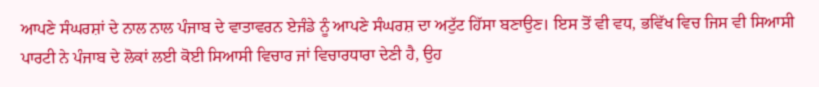ਆਪਣੇ ਸੰਘਰਸ਼ਾਂ ਦੇ ਨਾਲ ਨਾਲ ਪੰਜਾਬ ਦੇ ਵਾਤਾਵਰਨ ਏਜੰਡੇ ਨੂੰ ਆਪਣੇ ਸੰਘਰਸ਼ ਦਾ ਅਟੁੱਟ ਹਿੱਸਾ ਬਣਾਉਣ। ਇਸ ਤੋਂ ਵੀ ਵਧ, ਭਵਿੱਖ ਵਿਚ ਜਿਸ ਵੀ ਸਿਆਸੀ ਪਾਰਟੀ ਨੇ ਪੰਜਾਬ ਦੇ ਲੋਕਾਂ ਲਈ ਕੋਈ ਸਿਆਸੀ ਵਿਚਾਰ ਜਾਂ ਵਿਚਾਰਧਾਰਾ ਦੇਣੀ ਹੈ, ਉਹ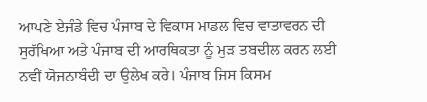ਆਪਣੇ ਏਜੰਡੇ ਵਿਚ ਪੰਜਾਬ ਦੇ ਵਿਕਾਸ ਮਾਡਲ ਵਿਚ ਵਾਤਾਵਰਨ ਦੀ ਸੁਰੱਖਿਆ ਅਤੇ ਪੰਜਾਬ ਦੀ ਆਰਥਿਕਤਾ ਨੂੰ ਮੁੜ ਤਬਦੀਲ ਕਰਨ ਲਈ ਨਵੀਂ ਯੋਜਨਾਬੰਦੀ ਦਾ ਉਲੇਖ ਕਰੇ। ਪੰਜਾਬ ਜਿਸ ਕਿਸਮ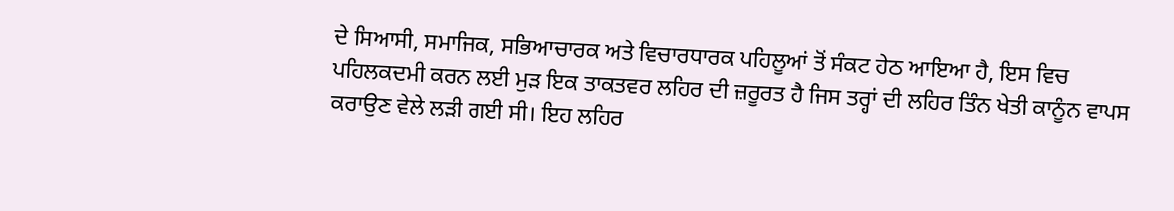ਦੇ ਸਿਆਸੀ, ਸਮਾਜਿਕ, ਸਭਿਆਚਾਰਕ ਅਤੇ ਵਿਚਾਰਧਾਰਕ ਪਹਿਲੂਆਂ ਤੋਂ ਸੰਕਟ ਹੇਠ ਆਇਆ ਹੈ, ਇਸ ਵਿਚ ਪਹਿਲਕਦਮੀ ਕਰਨ ਲਈ ਮੁੜ ਇਕ ਤਾਕਤਵਰ ਲਹਿਰ ਦੀ ਜ਼ਰੂਰਤ ਹੈ ਜਿਸ ਤਰ੍ਹਾਂ ਦੀ ਲਹਿਰ ਤਿੰਨ ਖੇਤੀ ਕਾਨੂੰਨ ਵਾਪਸ ਕਰਾਉਣ ਵੇਲੇ ਲੜੀ ਗਈ ਸੀ। ਇਹ ਲਹਿਰ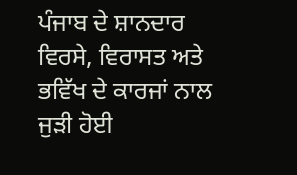ਪੰਜਾਬ ਦੇ ਸ਼ਾਨਦਾਰ
ਵਿਰਸੇ, ਵਿਰਾਸਤ ਅਤੇ ਭਵਿੱਖ ਦੇ ਕਾਰਜਾਂ ਨਾਲ ਜੁੜੀ ਹੋਈ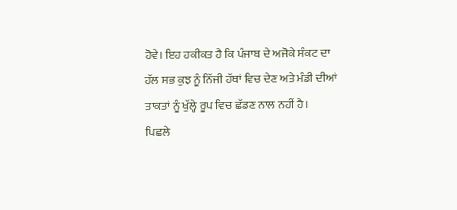ਹੋਵੇ। ਇਹ ਹਕੀਕਤ ਹੈ ਕਿ ਪੰਜਾਬ ਦੇ ਅਜੋਕੇ ਸੰਕਟ ਦਾ ਹੱਲ ਸਭ ਕੁਝ ਨੂੰ ਨਿੱਜੀ ਹੱਥਾਂ ਵਿਚ ਦੇਣ ਅਤੇ ਮੰਡੀ ਦੀਆਂ ਤਾਕਤਾਂ ਨੂੰ ਖੁੱਲ੍ਹੇ ਰੂਪ ਵਿਚ ਛੱਡਣ ਨਾਲ ਨਹੀਂ ਹੈ।
ਪਿਛਲੇ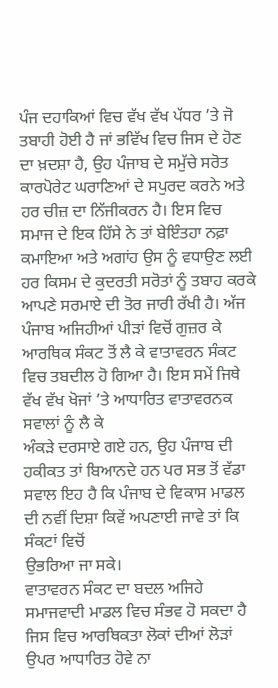ਪੰਜ ਦਹਾਕਿਆਂ ਵਿਚ ਵੱਖ ਵੱਖ ਪੱਧਰ ’ਤੇ ਜੋ ਤਬਾਹੀ ਹੋਈ ਹੈ ਜਾਂ ਭਵਿੱਖ ਵਿਚ ਜਿਸ ਦੇ ਹੋਣ ਦਾ ਖ਼ਦਸ਼ਾ ਹੈ, ਉਹ ਪੰਜਾਬ ਦੇ ਸਮੁੱਚੇ ਸਰੋਤ ਕਾਰਪੋਰੇਟ ਘਰਾਣਿਆਂ ਦੇ ਸਪੁਰਦ ਕਰਨੇ ਅਤੇ ਹਰ ਚੀਜ਼ ਦਾ ਨਿੱਜੀਕਰਨ ਹੈ। ਇਸ ਵਿਚ ਸਮਾਜ ਦੇ ਇਕ ਹਿੱਸੇ ਨੇ ਤਾਂ ਬੇਇੰਤਹਾ ਨਫ਼ਾ ਕਮਾਇਆ ਅਤੇ ਅਗਾਂਹ ਉਸ ਨੂੰ ਵਧਾਉਣ ਲਈ ਹਰ ਕਿਸਮ ਦੇ ਕੁਦਰਤੀ ਸਰੋਤਾਂ ਨੂੰ ਤਬਾਹ ਕਰਕੇ ਆਪਣੇ ਸਰਮਾਏ ਦੀ ਤੋਰ ਜਾਰੀ ਰੱਖੀ ਹੈ। ਅੱਜ ਪੰਜਾਬ ਅਜਿਹੀਆਂ ਪੀੜਾਂ ਵਿਚੋਂ ਗੁਜ਼ਰ ਕੇ ਆਰਥਿਕ ਸੰਕਟ ਤੋਂ ਲੈ ਕੇ ਵਾਤਾਵਰਨ ਸੰਕਟ ਵਿਚ ਤਬਦੀਲ ਹੋ ਗਿਆ ਹੈ। ਇਸ ਸਮੇਂ ਜਿਥੇ ਵੱਖ ਵੱਖ ਖੋਜਾਂ ’ਤੇ ਆਧਾਰਿਤ ਵਾਤਾਵਰਨਕ ਸਵਾਲਾਂ ਨੂੰ ਲੈ ਕੇ
ਅੰਕੜੇ ਦਰਸਾਏ ਗਏ ਹਨ, ਉਹ ਪੰਜਾਬ ਦੀ
ਹਕੀਕਤ ਤਾਂ ਬਿਆਨਦੇ ਹਨ ਪਰ ਸਭ ਤੋਂ ਵੱਡਾ ਸਵਾਲ ਇਹ ਹੈ ਕਿ ਪੰਜਾਬ ਦੇ ਵਿਕਾਸ ਮਾਡਲ ਦੀ ਨਵੀਂ ਦਿਸ਼ਾ ਕਿਵੇਂ ਅਪਣਾਈ ਜਾਵੇ ਤਾਂ ਕਿ ਸੰਕਟਾਂ ਵਿਚੋਂ
ਉਭਰਿਆ ਜਾ ਸਕੇ।
ਵਾਤਾਵਰਨ ਸੰਕਟ ਦਾ ਬਦਲ ਅਜਿਹੇ ਸਮਾਜਵਾਦੀ ਮਾਡਲ ਵਿਚ ਸੰਭਵ ਹੋ ਸਕਦਾ ਹੈ ਜਿਸ ਵਿਚ ਆਰਥਿਕਤਾ ਲੋਕਾਂ ਦੀਆਂ ਲੋੜਾਂ ਉਪਰ ਆਧਾਰਿਤ ਹੋਵੇ ਨਾ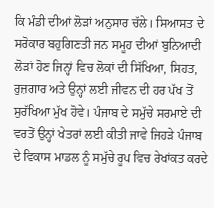ਕਿ ਮੰਡੀ ਦੀਆਂ ਲੋੜਾਂ ਅਨੁਸਾਰ ਚੱਲੇ। ਸਿਆਸਤ ਦੇ ਸਰੋਕਾਰ ਬਹੁਗਿਣਤੀ ਜਨ ਸਮੂਹ ਦੀਆਂ ਬੁਨਿਆਦੀ ਲੋੜਾਂ ਹੋਣ ਜਿਨ੍ਹਾਂ ਵਿਚ ਲੋਕਾਂ ਦੀ ਸਿੱਖਿਆ, ਸਿਹਤ, ਰੁਜ਼ਗਾਰ ਅਤੇ ਉਨ੍ਹਾਂ ਲਈ ਜੀਵਨ ਦੀ ਹਰ ਪੱਖ ਤੋਂ ਸੁਰੱਖਿਆ ਮੁੱਖ ਹੋਵੇ। ਪੰਜਾਬ ਦੇ ਸਮੁੱਚੇ ਸਰਮਾਏ ਦੀ ਵਰਤੋਂ ਉਨ੍ਹਾਂ ਖੇਤਰਾਂ ਲਈ ਕੀਤੀ ਜਾਵੇ ਜਿਹੜੇ ਪੰਜਾਬ ਦੇ ਵਿਕਾਸ ਮਾਡਲ ਨੂੰ ਸਮੁੱਚੇ ਰੂਪ ਵਿਚ ਰੇਖਾਂਕਤ ਕਰਦੇ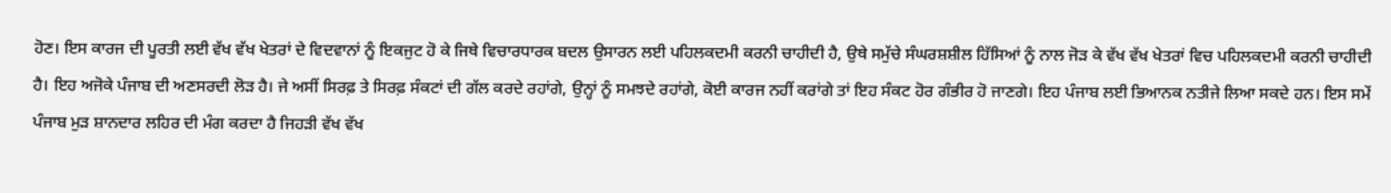ਹੋਣ। ਇਸ ਕਾਰਜ ਦੀ ਪੂਰਤੀ ਲਈ ਵੱਖ ਵੱਖ ਖੇਤਰਾਂ ਦੇ ਵਿਦਵਾਨਾਂ ਨੂੰ ਇਕਜੁਟ ਹੋ ਕੇ ਜਿਥੇ ਵਿਚਾਰਧਾਰਕ ਬਦਲ ਉਸਾਰਨ ਲਈ ਪਹਿਲਕਦਮੀ ਕਰਨੀ ਚਾਹੀਦੀ ਹੈ, ਉਥੇ ਸਮੁੱਚੇ ਸੰਘਰਸ਼ਸ਼ੀਲ ਹਿੱਸਿਆਂ ਨੂੰ ਨਾਲ ਜੋੜ ਕੇ ਵੱਖ ਵੱਖ ਖੇਤਰਾਂ ਵਿਚ ਪਹਿਲਕਦਮੀ ਕਰਨੀ ਚਾਹੀਦੀ ਹੈ। ਇਹ ਅਜੋਕੇ ਪੰਜਾਬ ਦੀ ਅਣਸਰਦੀ ਲੋੜ ਹੈ। ਜੇ ਅਸੀਂ ਸਿਰਫ਼ ਤੇ ਸਿਰਫ਼ ਸੰਕਟਾਂ ਦੀ ਗੱਲ ਕਰਦੇ ਰਹਾਂਗੇ, ਉਨ੍ਹਾਂ ਨੂੰ ਸਮਝਦੇ ਰਹਾਂਗੇ, ਕੋਈ ਕਾਰਜ ਨਹੀਂ ਕਰਾਂਗੇ ਤਾਂ ਇਹ ਸੰਕਟ ਹੋਰ ਗੰਭੀਰ ਹੋ ਜਾਣਗੇ। ਇਹ ਪੰਜਾਬ ਲਈ ਭਿਆਨਕ ਨਤੀਜੇ ਲਿਆ ਸਕਦੇ ਹਨ। ਇਸ ਸਮੇਂ ਪੰਜਾਬ ਮੁੜ ਸ਼ਾਨਦਾਰ ਲਹਿਰ ਦੀ ਮੰਗ ਕਰਦਾ ਹੈ ਜਿਹੜੀ ਵੱਖ ਵੱਖ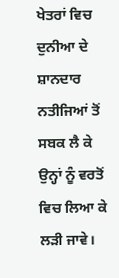ਖੇਤਰਾਂ ਵਿਚ ਦੁਨੀਆ ਦੇ ਸ਼ਾਨਦਾਰ ਨਤੀਜਿਆਂ ਤੋਂ ਸਬਕ ਲੈ ਕੇ ਉਨ੍ਹਾਂ ਨੂੰ ਵਰਤੋਂ ਵਿਚ ਲਿਆ ਕੇ ਲੜੀ ਜਾਵੇ।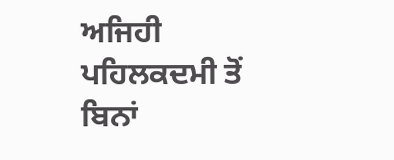ਅਜਿਹੀ ਪਹਿਲਕਦਮੀ ਤੋਂ ਬਿਨਾਂ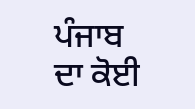ਪੰਜਾਬ ਦਾ ਕੋਈ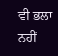ਵੀ ਭਲਾ ਨਹੀਂ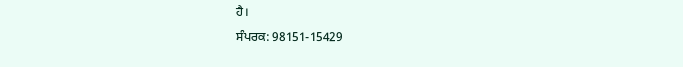ਹੈ।
ਸੰਪਰਕ: 98151-15429